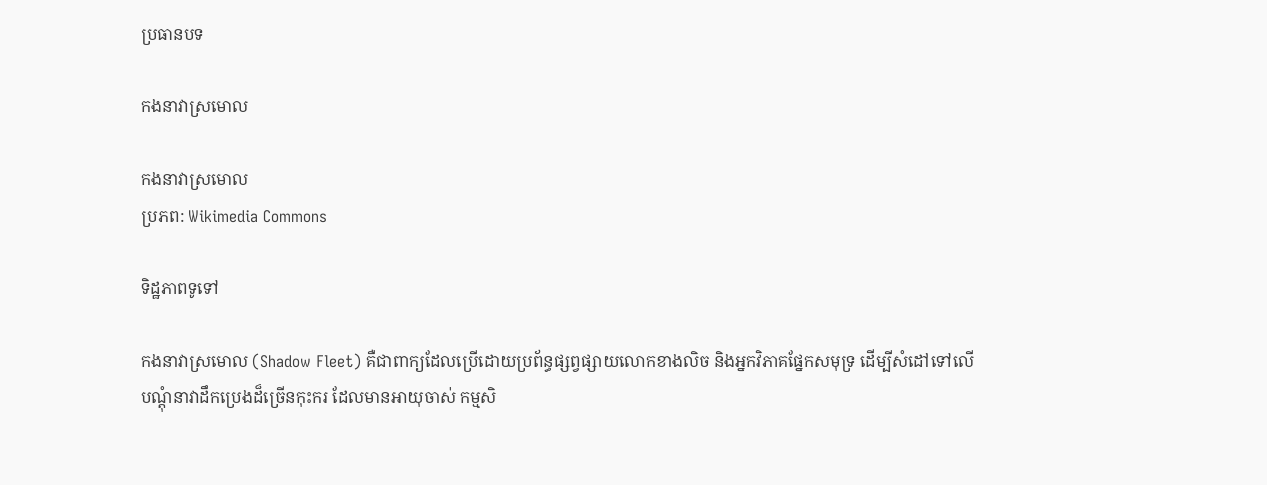ប្រធានបទ

កងនាវាស្រមោល

កងនាវាស្រមោល
ប្រភព: Wikimedia Commons

ទិដ្ឋភាពទូទៅ

កងនាវាស្រមោល (Shadow Fleet) គឺជាពាក្យដែលប្រើដោយប្រព័ន្ធផ្សព្វផ្សាយលោកខាងលិច និងអ្នកវិភាគផ្នែកសមុទ្រ ដើម្បីសំដៅទៅលើបណ្តុំនាវាដឹកប្រេងដ៏ច្រើនកុះករ ដែលមានអាយុចាស់ កម្មសិ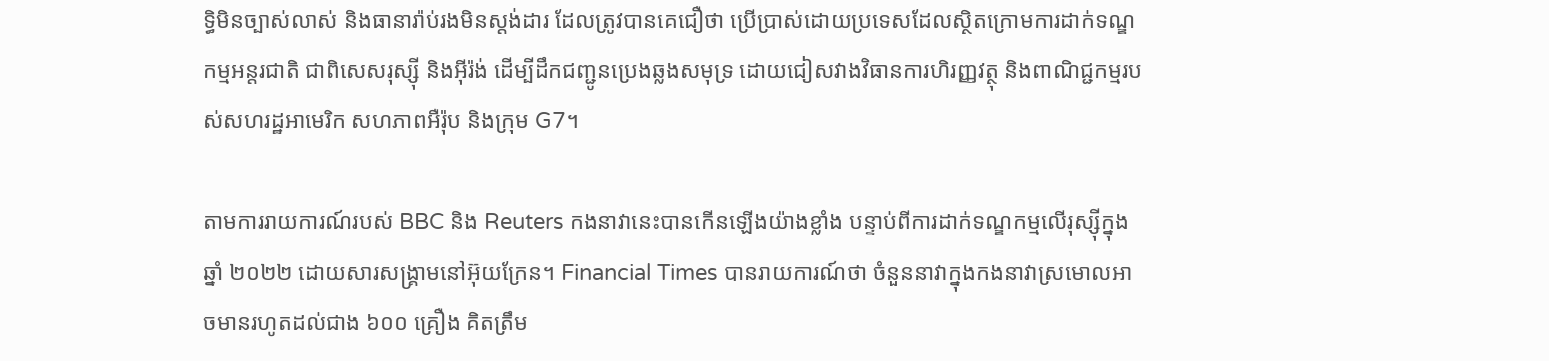ទ្ធិមិនច្បាស់លាស់ និងធានារ៉ាប់រងមិនស្តង់ដារ ដែលត្រូវបានគេជឿថា ប្រើប្រាស់ដោយប្រទេសដែលស្ថិតក្រោមការដាក់ទណ្ឌកម្មអន្តរជាតិ ជាពិសេសរុស្ស៊ី និងអ៊ីរ៉ង់ ដើម្បីដឹកជញ្ជូនប្រេងឆ្លងសមុទ្រ ដោយជៀសវាងវិធានការហិរញ្ញវត្ថុ និងពាណិជ្ជកម្មរបស់សហរដ្ឋអាមេរិក សហភាពអឺរ៉ុប និងក្រុម G7។

តាមការរាយការណ៍របស់ BBC និង Reuters កងនាវានេះបានកើនឡើងយ៉ាងខ្លាំង បន្ទាប់ពីការដាក់ទណ្ឌកម្មលើរុស្ស៊ីក្នុងឆ្នាំ ២០២២ ដោយសារសង្គ្រាមនៅអ៊ុយក្រែន។ Financial Times បានរាយការណ៍ថា ចំនួននាវាក្នុងកងនាវាស្រមោលអាចមានរហូតដល់ជាង ៦០០ គ្រឿង គិតត្រឹម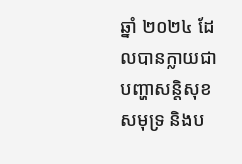ឆ្នាំ ២០២៤ ដែលបានក្លាយជាបញ្ហាសន្តិសុខសមុទ្រ និងប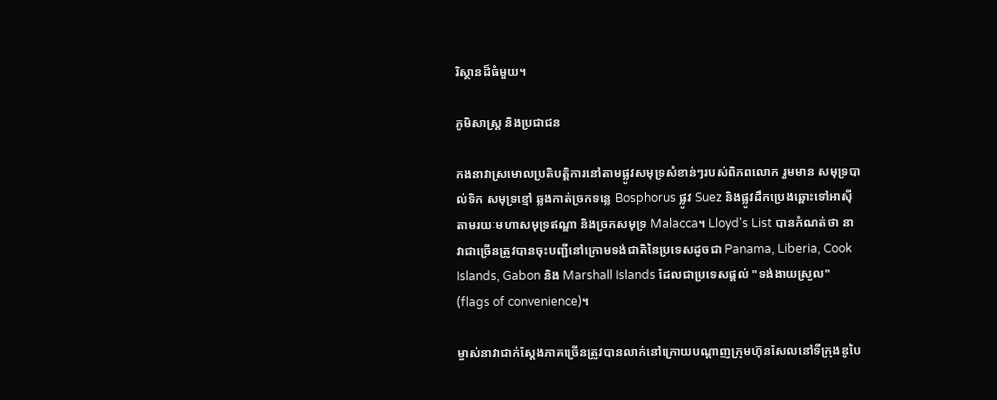រិស្ថានដ៏ធំមួយ។

ភូមិសាស្ត្រ និងប្រជាជន

កងនាវាស្រមោលប្រតិបត្តិការនៅតាមផ្លូវសមុទ្រសំខាន់ៗរបស់ពិភពលោក រួមមាន សមុទ្របាល់ទិក សមុទ្រខ្មៅ ឆ្លងកាត់ច្រកទន្លេ Bosphorus ផ្លូវ Suez និងផ្លូវដឹកប្រេងឆ្ពោះទៅអាស៊ី តាមរយៈមហាសមុទ្រឥណ្ឌា និងច្រកសមុទ្រ Malacca។ Lloyd's List បានកំណត់ថា នាវាជាច្រើនត្រូវបានចុះបញ្ជីនៅក្រោមទង់ជាតិនៃប្រទេសដូចជា Panama, Liberia, Cook Islands, Gabon និង Marshall Islands ដែលជាប្រទេសផ្តល់ "ទង់ងាយស្រួល" (flags of convenience)។

ម្ចាស់នាវាជាក់ស្តែងភាគច្រើនត្រូវបានលាក់នៅក្រោយបណ្តាញក្រុមហ៊ុនសែលនៅទីក្រុងឌូបៃ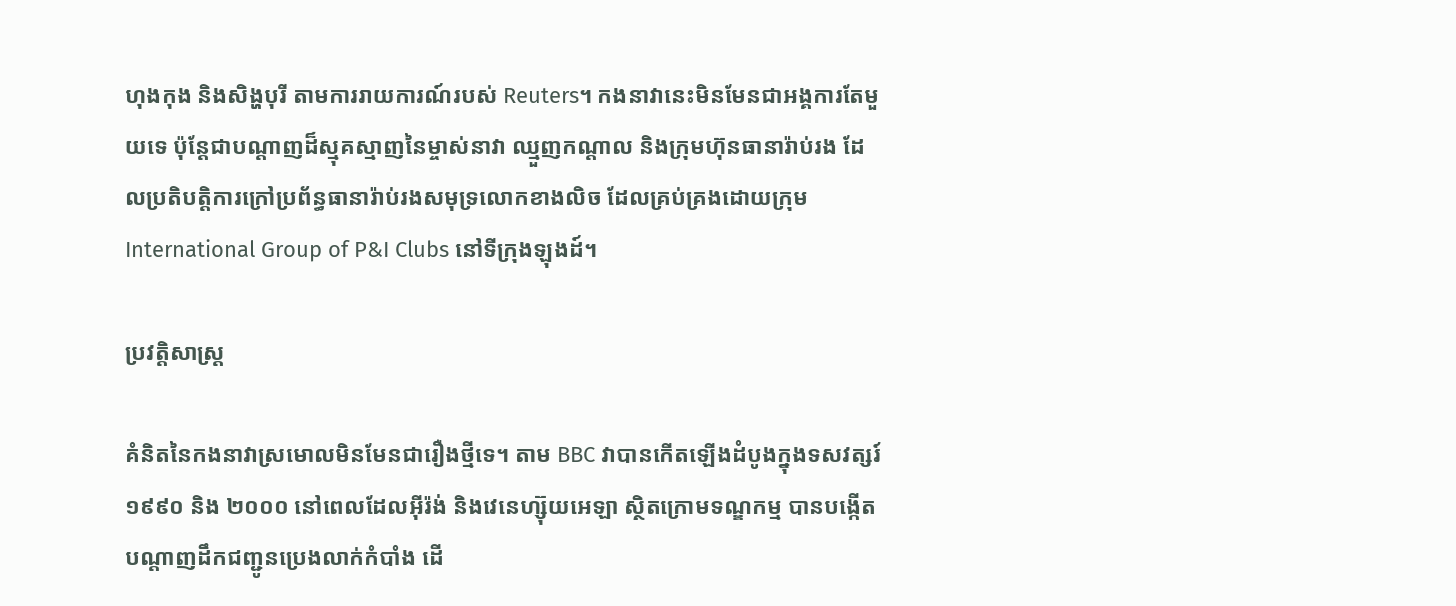ហុងកុង និងសិង្ហបុរី តាមការរាយការណ៍របស់ Reuters។ កងនាវានេះមិនមែនជាអង្គការតែមួយទេ ប៉ុន្តែជាបណ្តាញដ៏ស្មុគស្មាញនៃម្ចាស់នាវា ឈ្មួញកណ្តាល និងក្រុមហ៊ុនធានារ៉ាប់រង ដែលប្រតិបត្តិការក្រៅប្រព័ន្ធធានារ៉ាប់រងសមុទ្រលោកខាងលិច ដែលគ្រប់គ្រងដោយក្រុម International Group of P&I Clubs នៅទីក្រុងឡុងដ៍។

ប្រវត្តិសាស្ត្រ

គំនិតនៃកងនាវាស្រមោលមិនមែនជារឿងថ្មីទេ។ តាម BBC វាបានកើតឡើងដំបូងក្នុងទសវត្សរ៍ ១៩៩០ និង ២០០០ នៅពេលដែលអ៊ីរ៉ង់ និងវេនេហ្ស៊ុយអេឡា ស្ថិតក្រោមទណ្ឌកម្ម បានបង្កើតបណ្តាញដឹកជញ្ជូនប្រេងលាក់កំបាំង ដើ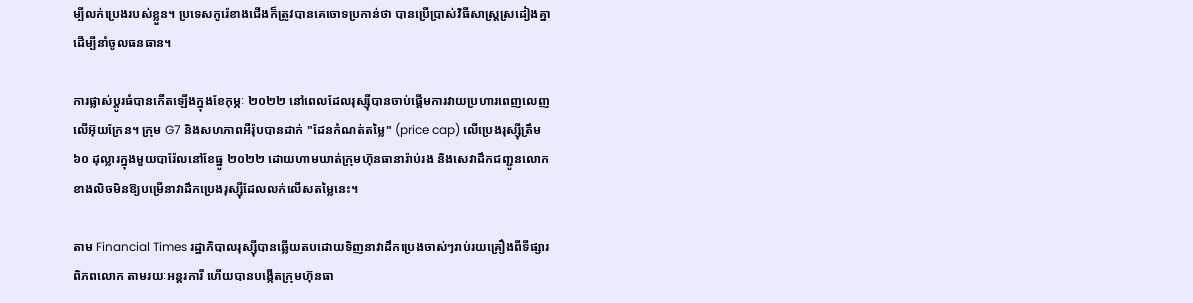ម្បីលក់ប្រេងរបស់ខ្លួន។ ប្រទេសកូរ៉េខាងជើងក៏ត្រូវបានគេចោទប្រកាន់ថា បានប្រើប្រាស់វិធីសាស្ត្រស្រដៀងគ្នា ដើម្បីនាំចូលធនធាន។

ការផ្លាស់ប្តូរធំបានកើតឡើងក្នុងខែកុម្ភៈ ២០២២ នៅពេលដែលរុស្ស៊ីបានចាប់ផ្តើមការវាយប្រហារពេញលេញលើអ៊ុយក្រែន។ ក្រុម G7 និងសហភាពអឺរ៉ុបបានដាក់ "ដែនកំណត់តម្លៃ" (price cap) លើប្រេងរុស្ស៊ីត្រឹម ៦០ ដុល្លារក្នុងមួយបារ៉ែលនៅខែធ្នូ ២០២២ ដោយហាមឃាត់ក្រុមហ៊ុនធានារ៉ាប់រង និងសេវាដឹកជញ្ជូនលោកខាងលិចមិនឱ្យបម្រើនាវាដឹកប្រេងរុស្ស៊ីដែលលក់លើសតម្លៃនេះ។

តាម Financial Times រដ្ឋាភិបាលរុស្ស៊ីបានឆ្លើយតបដោយទិញនាវាដឹកប្រេងចាស់ៗរាប់រយគ្រឿងពីទីផ្សារពិភពលោក តាមរយៈអន្តរការី ហើយបានបង្កើតក្រុមហ៊ុនធា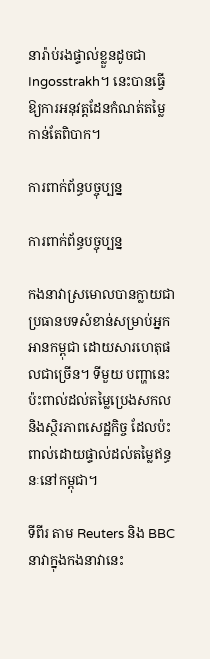នារ៉ាប់រងផ្ទាល់ខ្លួនដូចជា Ingosstrakh។ នេះបានធ្វើឱ្យការអនុវត្តដែនកំណត់តម្លៃកាន់តែពិបាក។

ការពាក់ព័ន្ធបច្ចុប្បន្ន

ការពាក់ព័ន្ធបច្ចុប្បន្ន

កងនាវាស្រមោលបានក្លាយជាប្រធានបទសំខាន់សម្រាប់អ្នកអានកម្ពុជា ដោយសារហេតុផលជាច្រើន។ ទីមួយ បញ្ហានេះប៉ះពាល់ដល់តម្លៃប្រេងសកល និងស្ថិរភាពសេដ្ឋកិច្ច ដែលប៉ះពាល់ដោយផ្ទាល់ដល់តម្លៃឥន្ធនៈនៅកម្ពុជា។

ទីពីរ តាម Reuters និង BBC នាវាក្នុងកងនាវានេះ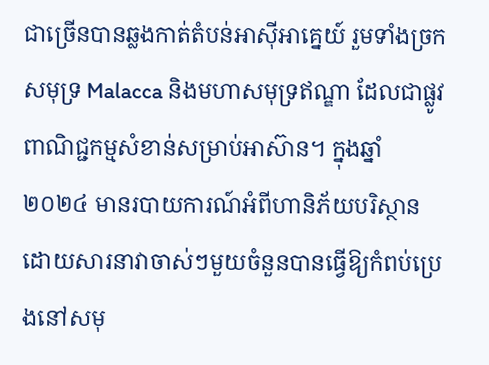ជាច្រើនបានឆ្លងកាត់តំបន់អាស៊ីអាគ្នេយ៍ រួមទាំងច្រកសមុទ្រ Malacca និងមហាសមុទ្រឥណ្ឌា ដែលជាផ្លូវពាណិជ្ជកម្មសំខាន់សម្រាប់អាស៊ាន។ ក្នុងឆ្នាំ ២០២៤ មានរបាយការណ៍អំពីហានិភ័យបរិស្ថាន ដោយសារនាវាចាស់ៗមួយចំនួនបានធ្វើឱ្យកំពប់ប្រេងនៅសមុ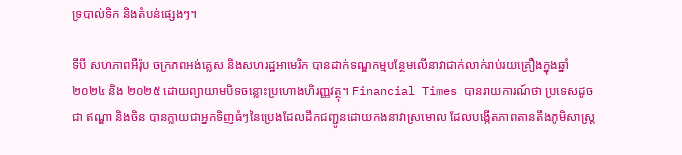ទ្របាល់ទិក និងតំបន់ផ្សេងៗ។

ទីបី សហភាពអឺរ៉ុប ចក្រភពអង់គ្លេស និងសហរដ្ឋអាមេរិក បានដាក់ទណ្ឌកម្មបន្ថែមលើនាវាជាក់លាក់រាប់រយគ្រឿងក្នុងឆ្នាំ ២០២៤ និង ២០២៥ ដោយព្យាយាមបិទចន្លោះប្រហោងហិរញ្ញវត្ថុ។ Financial Times បានរាយការណ៍ថា ប្រទេសដូចជា ឥណ្ឌា និងចិន បានក្លាយជាអ្នកទិញធំៗនៃប្រេងដែលដឹកជញ្ជូនដោយកងនាវាស្រមោល ដែលបង្កើតភាពតានតឹងភូមិសាស្ត្រ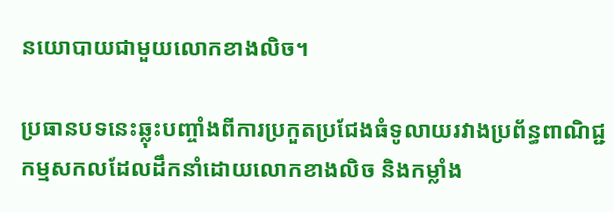នយោបាយជាមួយលោកខាងលិច។

ប្រធានបទនេះឆ្លុះបញ្ចាំងពីការប្រកួតប្រជែងធំទូលាយរវាងប្រព័ន្ធពាណិជ្ជកម្មសកលដែលដឹកនាំដោយលោកខាងលិច និងកម្លាំង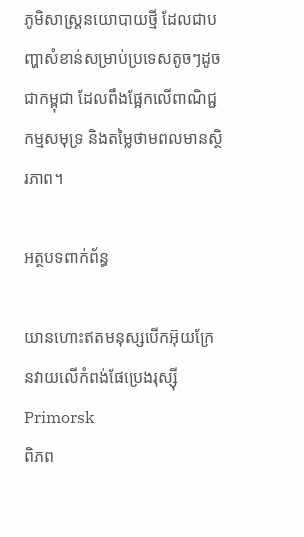ភូមិសាស្ត្រនយោបាយថ្មី ដែលជាបញ្ហាសំខាន់សម្រាប់ប្រទេសតូចៗដូចជាកម្ពុជា ដែលពឹងផ្អែកលើពាណិជ្ជកម្មសមុទ្រ និងតម្លៃថាមពលមានស្ថិរភាព។

អត្ថបទពាក់ព័ន្ធ

យានហោះឥតមនុស្សបើកអ៊ុយក្រែនវាយលើកំពង់ផែប្រេងរុស្ស៊ី Primorsk
ពិភព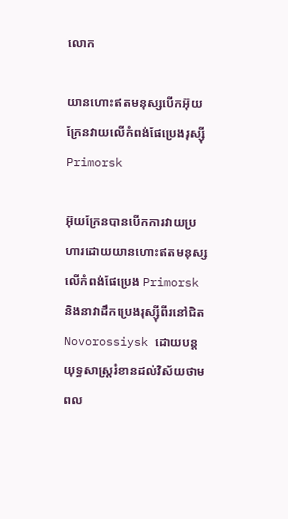លោក

យានហោះឥតមនុស្សបើកអ៊ុយក្រែនវាយលើកំពង់ផែប្រេងរុស្ស៊ី Primorsk

អ៊ុយក្រែនបានបើកការវាយប្រហារដោយយានហោះឥតមនុស្សលើកំពង់ផែប្រេង Primorsk និងនាវាដឹកប្រេងរុស្ស៊ីពីរនៅជិត Novorossiysk ដោយបន្តយុទ្ធសាស្ត្ររំខានដល់វិស័យថាមពល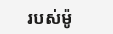របស់ម៉ូ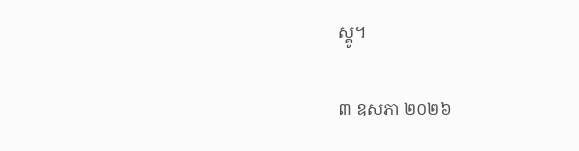ស្គូ។

៣ ឧសភា ២០២៦